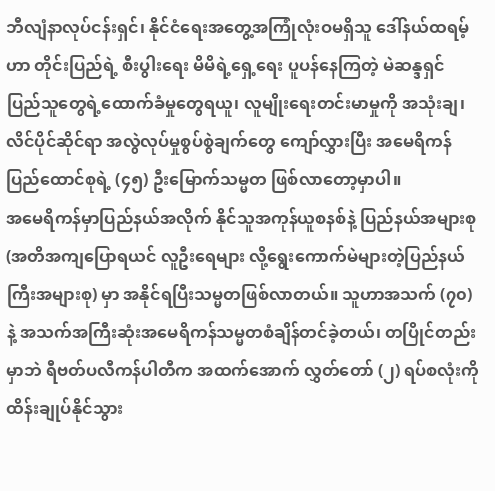ဘီလျံနာလုပ်ငန်းရှင်၊ နိုင်ငံရေးအတွေ့အကြုံလုံးဝမရှိသူ ဒေါ်နယ်ထရမ့်ဟာ တိုင်းပြည်ရဲ့ စီးပွါးရေး မိမိရဲ့ရှေ့ရေး ပူပန်နေကြတဲ့ မဲဆန္ဒရှင် ပြည်သူတွေရဲ့ထောက်ခံမှုတွေရယူ၊ လူမျိုးရေးတင်းမာမှုကို အသုံးချ၊ လိင်ပိုင်ဆိုင်ရာ အလွဲလုပ်မှုစွပ်စွဲချက်တွေ ကျော်လွှားပြီး အမေရိကန်ပြည်ထောင်စုရဲ့ (၄၅) ဦးမြောက်သမ္မတ ဖြစ်လာတော့မှာပါ။
အမေရိကန်မှာပြည်နယ်အလိုက် နိုင်သူအကုန်ယူစနစ်နဲ့ ပြည်နယ်အများစု (အတိအကျပြောရယင် လူဦးရေများ လို့ရွေးကောက်မဲများတဲ့ပြည်နယ်ကြီးအများစု) မှာ အနိုင်ရပြီးသမ္မတဖြစ်လာတယ်။ သူဟာအသက် (၇၀) နဲ့ အသက်အကြီးဆုံးအမေရိကန်သမ္မတစံချိန်တင်ခဲ့တယ်၊ တပြိုင်တည်းမှာဘဲ ရီဗတ်ပလီကန်ပါတီက အထက်အောက် လွှတ်တော် (၂) ရပ်စလုံးကို ထိန်းချုပ်နိုင်သွား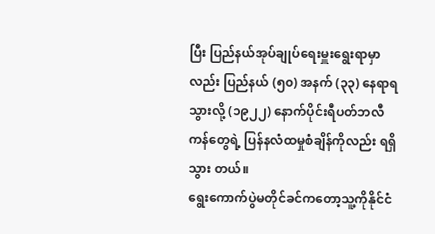ပြီး ပြည်နယ်အုပ်ချုပ်ရေးမှူးရွေးရာမှာလည်း ပြည်နယ် (၅၀) အနက် (၃၃) နေရာရသွားလို့ (၁၉၂၂) နောက်ပိုင်းရီပတ်ဘလီကန်တွေရဲ့ ပြန်နလံထမှုစံချိန်ကိုလည်း ရရှိသွား တယ်။
ရွေးကောက်ပွဲမတိုင်ခင်ကတော့သူ့ကိုနိုင်ငံ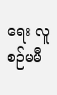ရေး လူစဉ်မမီ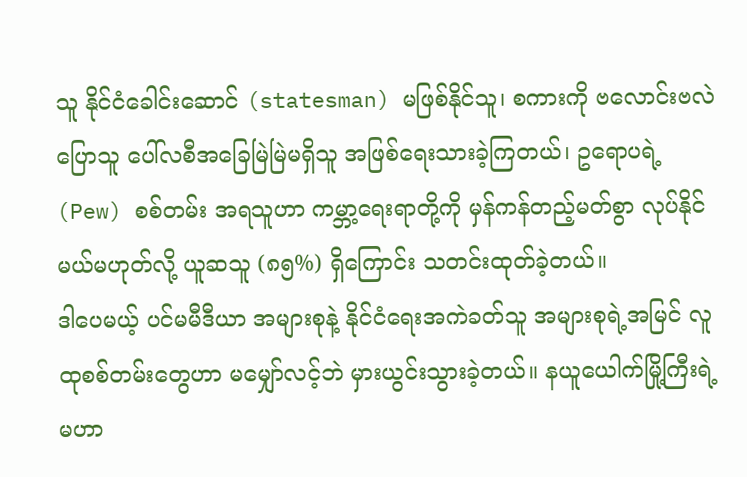သူ နိုင်ငံခေါင်းဆောင် (statesman) မဖြစ်နိုင်သူ၊ စကားကို ဗလောင်းဗလဲပြောသူ ပေါ်လစီအခြေမြဲမြဲမရှိသူ အဖြစ်ရေးသားခဲ့ကြတယ်၊ ဥရောပရဲ့ (Pew) စစ်တမ်း အရသူဟာ ကမ္ဘာ့ရေးရာတို့ကို မှန်ကန်တည့်မတ်စွာ လုပ်နိုင်မယ်မဟုတ်လို့ ယူဆသူ (၈၅%) ရှိကြောင်း သတင်းထုတ်ခဲ့တယ်။
ဒါပေမယ့် ပင်မမီဒီယာ အများစုနဲ့ နိုင်ငံရေးအကဲခတ်သူ အများစုရဲ့အမြင် လူထုစစ်တမ်းတွေဟာ မမျှော်လင့်ဘဲ မှားယွင်းသွားခဲ့တယ်။ နယူယေါက်မြို့ကြီးရဲ့ မဟာ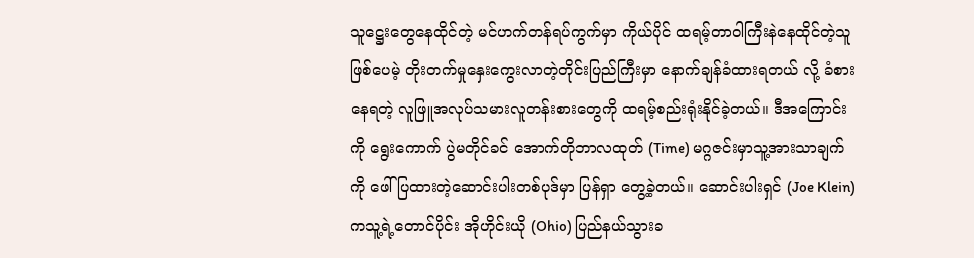သူဋ္ဌေးတွေနေထိုင်တဲ့ မင်ဟက်တန်ရပ်ကွက်မှာ ကိုယ်ပိုင် ထရမ့်တာဝါကြီးနဲနေထိုင်တဲ့သူဖြစ်ပေမဲ့ တိုးတက်မှုနှေးကွေးလာတဲ့တိုင်းပြည်ကြီးမှာ နောက်ချန်ခံထားရတယ် လို့ ခံစားနေရတဲ့ လူဖြူအလုပ်သမားလူတန်းစားတွေကို ထရမ့်စည်းရုံးနိုင်ခဲ့တယ်။ ဒီအကြောင်းကို ရွေးကောက် ပွဲမတိုင်ခင် အောက်တိုဘာလထုတ် (Time) မဂ္ဂဇင်းမှာသူ့အားသာချက်ကို ဖေါ်ပြထားတဲ့ဆောင်းပါးတစ်ပုဒ်မှာ ပြန်ရှာ တွေ့ခဲ့တယ်။ ဆောင်းပါးရှင် (Joe Klein) ကသူ့ရဲ့တောင်ပိုင်း အိုဟိုင်းယို (Ohio) ပြည်နယ်သွားခ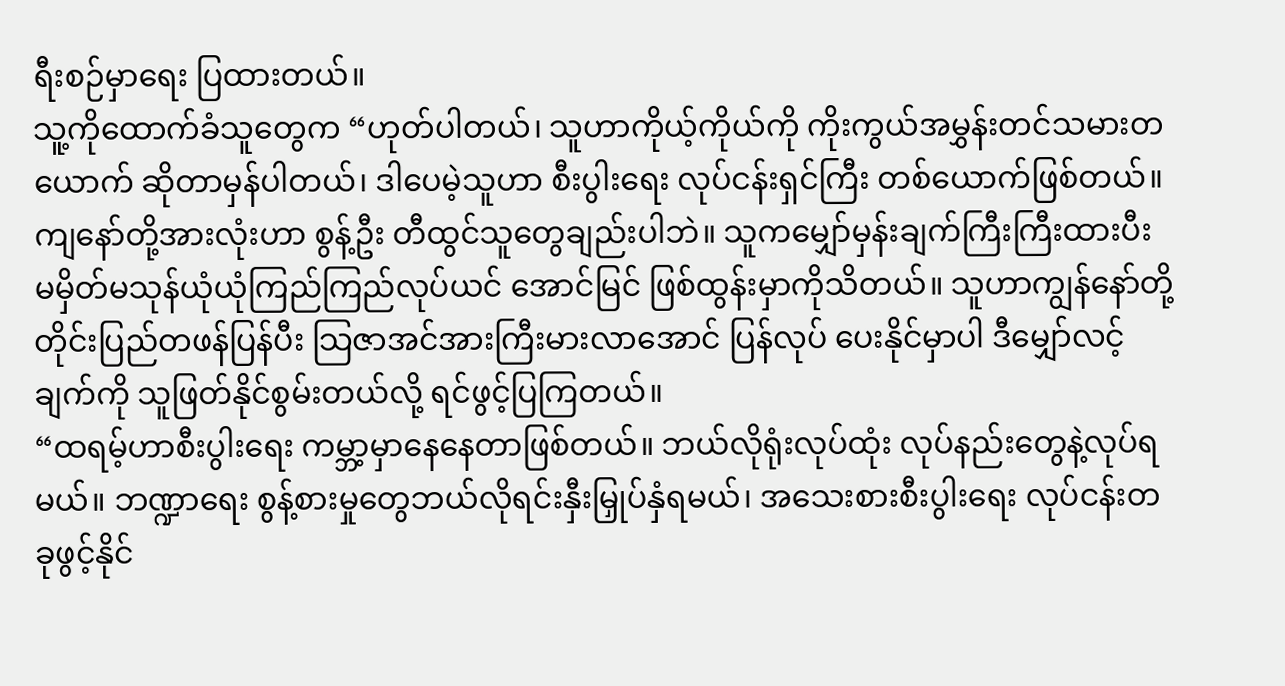ရီးစဉ်မှာရေး ပြထားတယ်။
သူ့ကိုထောက်ခံသူတွေက “ဟုတ်ပါတယ်၊ သူဟာကိုယ့်ကိုယ်ကို ကိုးကွယ်အမွှန်းတင်သမားတယောက် ဆိုတာမှန်ပါတယ်၊ ဒါပေမဲ့သူဟာ စီးပွါးရေး လုပ်ငန်းရှင်ကြီး တစ်ယောက်ဖြစ်တယ်။ ကျနော်တို့အားလုံးဟာ စွန့်ဦး တီထွင်သူတွေချည်းပါဘဲ။ သူကမျှော်မှန်းချက်ကြီးကြီးထားပီး မမှိတ်မသုန်ယုံယုံကြည်ကြည်လုပ်ယင် အောင်မြင် ဖြစ်ထွန်းမှာကိုသိတယ်။ သူဟာကျွန်နော်တို့ တိုင်းပြည်တဖန်ပြန်ပီး သြဇာအင်အားကြီးမားလာအောင် ပြန်လုပ် ပေးနိုင်မှာပါ ဒီမျှော်လင့်ချက်ကို သူဖြတ်နိုင်စွမ်းတယ်လို့ ရင်ဖွင့်ပြကြတယ်။
“ထရမ့်ဟာစီးပွါးရေး ကမ္ဘာ့မှာနေနေတာဖြစ်တယ်။ ဘယ်လိုရုံးလုပ်ထုံး လုပ်နည်းတွေနဲ့လုပ်ရမယ်။ ဘဏ္ဍာရေး စွန့်စားမှုတွေဘယ်လိုရင်းနှီးမြှုပ်နှံရမယ်၊ အသေးစားစီးပွါးရေး လုပ်ငန်းတခုဖွင့်နိုင်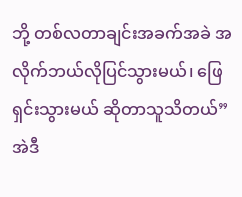ဘို့ တစ်လတာချင်းအခက်အခဲ အလိုက်ဘယ်လိုပြင်သွားမယ်၊ ဖြေရှင်းသွားမယ် ဆိုတာသူသိတယ်” အဲဒီ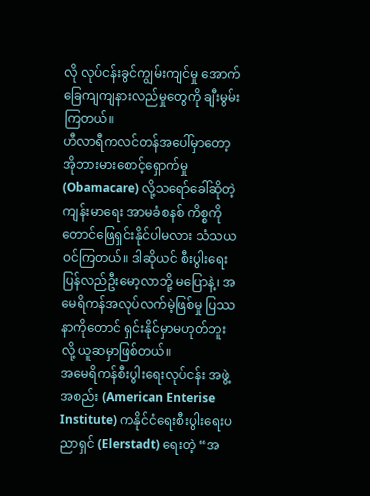လို လုပ်ငန်းခွင်ကျွမ်းကျင်မှု အောက်ခြေကျကျနားလည်မှုတွေကို ချီးမွမ်းကြတယ်။
ဟီလာရီကလင်တန်အပေါ်မှာတော့ အိုဘားမားစောင့်ရှောက်မှု (Obamacare) လို့သရော်ခေါ်ဆိုတဲ့ ကျန်းမာရေး အာမခံစနစ် ကိစ္စကိုတောင်ဖြေရှင်းနိုင်ပါမလား သံသယဝင်ကြတယ်။ ဒါဆိုယင် စီးပွါးရေး ပြန်လည်ဦးမော့လာဘို့ မပြောနဲ့၊ အမေရိကန်အလုပ်လက်မဲ့ဖြစ်မှု ပြဿနာကိုတောင် ရှင်းနိုင်မှာမဟုတ်ဘူးလို့ ယူဆမှာဖြစ်တယ်။
အမေရိကန်စီးပွါးရေးလုပ်ငန်း အဖွဲ့အစည်း (American Enterise Institute) ကနိုင်ငံရေးစီးပွါးရေးပညာရှင် (Elerstadt) ရေးတဲ့ “အ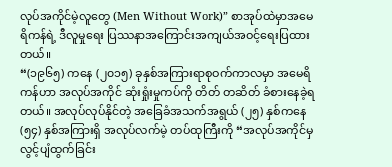လုပ်အကိုင်မဲ့လူတွေ (Men Without Work)” စာအုပ်ထဲမှာအမေရိကန်ရဲ့ ဒီလူမှုရေး ပြဿနာအကြောင်းအကျယ်အဝင့်ရေးပြထားတယ်။
“(၁၉၆၅) ကနေ (၂၀၁၅) ခုနှစ်အကြားရာစုဝက်ကာလမှာ အမေရိကန်ဟာ အလုပ်အကိုင် ဆုံးရှုံးမှုကပ်ကို တိတ် တဆိတ် ခံစားနေခဲ့ရတယ်။ အလုပ်လုပ်နိုင်တဲ့ အခြေခံအသက်အရွယ် (၂၅) နှစ်ကနေ (၅၄) နှစ်အကြားရှိ အလုပ်လက်မဲ့ တပ်ထုကြီးကို “အလုပ်အကိုင်မှ လွင့်ပျံထွက်ခြင်း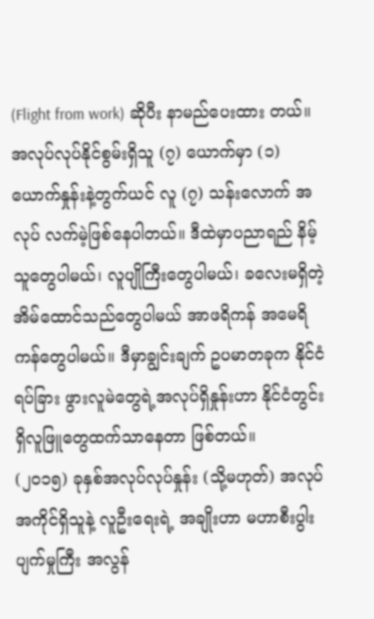(Flight from work) ဆိုပီး နာမည်ပေးထား တယ်။ အလုပ်လုပ်နိုင်စွမ်းရှိသူ (၇) ယောက်မှာ (၁) ယောက်နှုန်းနဲ့တွက်ယင် လူ (၇) သန်းလောက် အလုပ် လက်မဲ့ဖြစ်နေပါတယ်။ ဒီထဲမှာပညာရည် နိမ့်သူတွေပါမယ်၊ လူပျိုကြီးတွေပါမယ်၊ ခလေးမရှိတဲ့ အိမ်ထောင်သည်တွေပါမယ် အာဖရိကန် အမေရိကန်တွေပါမယ်။ ဒီမှာချွင်းချက် ဥပမာတခုက နိုင်ငံရပ်ခြား ဖွားလူမဲတွေရဲ့အလုပ်ရှိနှုန်းဟာ နိုင်ငံတွင်းရှိလူဖြူတွေထက်သာနေတာ ဖြစ်တယ်။
(၂၀၁၅) ခုနှစ်အလုပ်လုပ်နှုန်း (သို့မဟုတ်) အလုပ်အကိုင်ရှိသူနဲ့ လူဦးရေးရဲ့ အချိုးဟာ မဟာစီးပွါးပျက်မှုကြီး အလွန်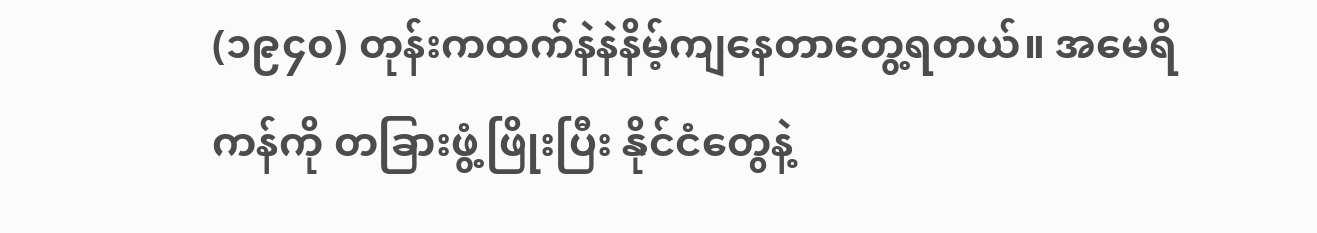(၁၉၄၀) တုန်းကထက်နဲနဲနိမ့်ကျနေတာတွေ့ရတယ်။ အမေရိကန်ကို တခြားဖွံ့ဖြိုးပြီး နိုင်ငံတွေနဲ့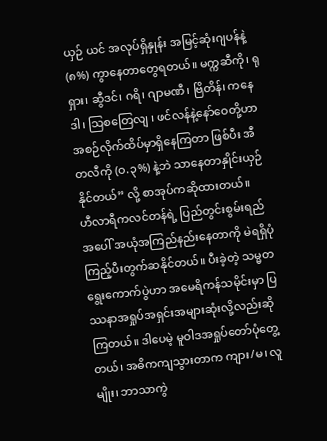ယှဉ် ယင် အလုပ်ရှိနှုန်း အမြင့်ဆုံးဂျပန်နဲ့ (၈%) ကွာနေတာတွေရတယ်။ မက္ကဆီကို၊ ရုရှား၊ ဆွီဒင်၊ ဂရိ၊ ဂျာမဏီ၊ ဗြိတိန်၊ ကနေဒါ၊ သြစတြေလျ ၊ ဖင်လန်နဲ့နော်ဝေတို့ဟာ အစဉ်လိုက်ထိပ်မှာရှိနေကြတာ ဖြစ်ပီး အီတလီကို (ဝ.၃%) နဲ့ဘဲ သာနေတာနှိုင်းယှဉ်နိုင်တယ်” လို့ စာအုပ်ကဆိုထားတယ်။
ဟီလာရီကလင်တန်ရဲ့ ပြည်တွင်းစွမ်းရည်အပေါ် အယုံအကြည်နည်းနေတာကို မဲရရှိပုံကြည့်ပီးတွက်ဆနိုင်တယ်။ ပီးခဲ့တဲ့ သမ္မတရွေးကောက်ပွဲဟာ အမေရိကန်သမိုင်းမှာ ပြဿနာအရှုပ်အရှင်းအများဆုံးလို့လည်းဆိုကြတယ်။ ဒါပေမဲ့ မူဝါဒအရှုပ်တော်ပုံတွေ့တယ်၊ အဓိကကျသွားတာက ကျား/မ၊ လူမျိုး၊ ဘာသာကွဲ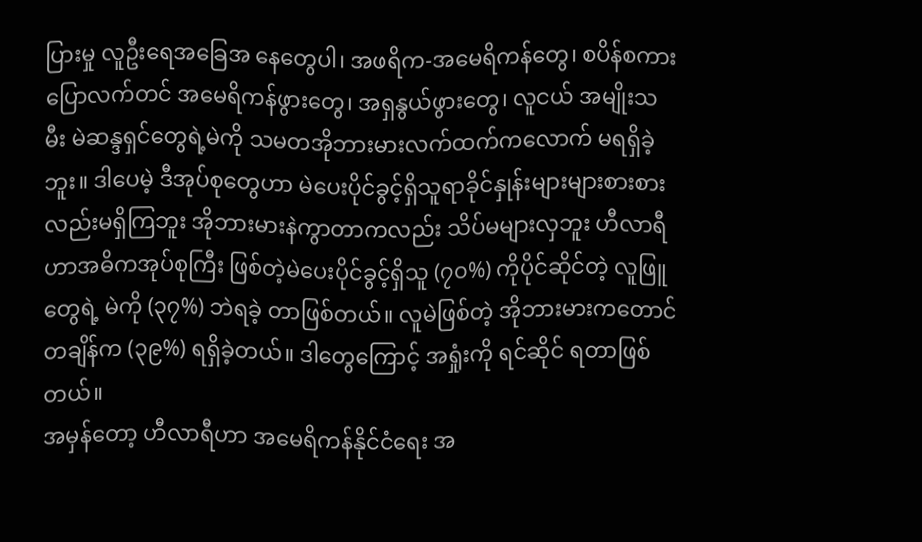ပြားမှု လူဦးရေအခြေအ နေတွေပါ၊ အဖရိက-အမေရိကန်တွေ၊ စပိန်စကားပြောလက်တင် အမေရိကန်ဖွားတွေ၊ အရှနွယ်ဖွားတွေ၊ လူငယ် အမျိုးသမီး မဲဆန္ဒရှင်တွေရဲ့မဲကို သမတအိုဘားမားလက်ထက်ကလောက် မရရှိခဲ့ဘူး။ ဒါပေမဲ့ ဒီအုပ်စုတွေဟာ မဲပေးပိုင်ခွင့်ရှိသူရာခိုင်နှုန်းများများစားစားလည်းမရှိကြဘူး အိုဘားမားနဲကွာတာကလည်း သိပ်မများလှဘူး ဟီလာရီဟာအဓိကအုပ်စုကြီး ဖြစ်တဲ့မဲပေးပိုင်ခွင့်ရှိသူ (၇၀%) ကိုပိုင်ဆိုင်တဲ့ လူဖြူတွေရဲ့ မဲကို (၃၇%) ဘဲရခဲ့ တာဖြစ်တယ်။ လူမဲဖြစ်တဲ့ အိုဘားမားကတောင် တချိန်က (၃၉%) ရရှိခဲ့တယ်။ ဒါတွေကြောင့် အရှုံးကို ရင်ဆိုင် ရတာဖြစ်တယ်။
အမှန်တော့ ဟီလာရီဟာ အမေရိကန်နိုင်ငံရေး အ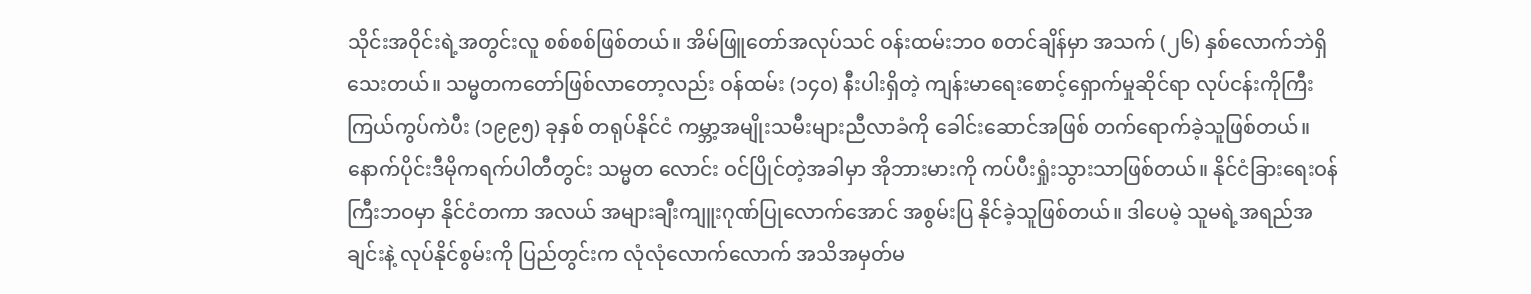သိုင်းအဝိုင်းရဲ့အတွင်းလူ စစ်စစ်ဖြစ်တယ်။ အိမ်ဖြူတော်အလုပ်သင် ဝန်းထမ်းဘဝ စတင်ချိန်မှာ အသက် (၂၆) နှစ်လောက်ဘဲရှိသေးတယ်။ သမ္မတကတော်ဖြစ်လာတော့လည်း ဝန်ထမ်း (၁၄၀) နီးပါးရှိတဲ့ ကျန်းမာရေးစောင့်ရှောက်မှုဆိုင်ရာ လုပ်ငန်းကိုကြီးကြယ်ကွပ်ကဲပီး (၁၉၉၅) ခုနှစ် တရုပ်နိုင်ငံ ကမ္ဘာ့အမျိုးသမီးများညီလာခံကို ခေါင်းဆောင်အဖြစ် တက်ရောက်ခဲ့သူဖြစ်တယ်။ နောက်ပိုင်းဒီမိုကရက်ပါတီတွင်း သမ္မတ လောင်း ဝင်ပြိုင်တဲ့အခါမှာ အိုဘားမားကို ကပ်ပီးရှုံးသွားသာဖြစ်တယ်။ နိုင်ငံခြားရေးဝန်ကြီးဘဝမှာ နိုင်ငံတကာ အလယ် အများချီးကျူးဂုဏ်ပြုလောက်အောင် အစွမ်းပြ နိုင်ခဲ့သူဖြစ်တယ်။ ဒါပေမဲ့ သူမရဲ့အရည်အချင်းနဲ့ လုပ်နိုင်စွမ်းကို ပြည်တွင်းက လုံလုံလောက်လောက် အသိအမှတ်မ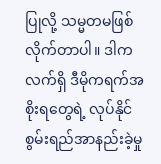ပြုလို့ သမ္မတမဖြစ်လိုက်တာပါ။ ဒါကလက်ရှိ ဒီမိုကရက်အစိုးရတွေရဲ့ လုပ်နိုင်စွမ်းရည်အာနည်းခဲ့မှု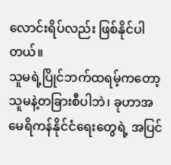လောင်းရိပ်လည်း ဖြစ်နိုင်ပါတယ်။
သူမရဲ့ပြိုင်ဘက်ထရမ့်ကတော့ သူမနဲ့တခြားစီပါဘဲ၊ ခုဟာအမေရိကန်နိုင်ငံရေးတွေရဲ့ အပြင်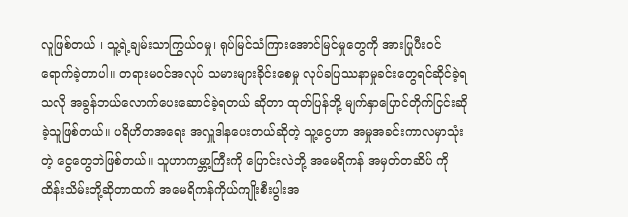လူဖြစ်တယ် ၊ သူ့ရဲ့ချမ်းသာကြွယ်ဝမှု၊ ရုပ်မြင်သံကြားအောင်မြင်မှုတွေကို အားပြုပီးဝင်ရောက်ခဲ့တာပါ။ တရားမဝင်အလုပ် သမားများခိုင်းစေမှု လုပ်ခပြဿနာမှုခင်းတွေရင်ဆိုင်ခဲ့ရသလို အခွန်ဘယ်လောက်ပေးဆောင်ခဲ့ရတယ် ဆိုတာ ထုတ်ပြန်ဘို့ မျက်နှာပြောင်တိုက်ငြင်းဆိုခဲ့သူဖြစ်တယ်။ ပရိဟိတအရေး အလှူဒါနပေးတယ်ဆိုတဲ့ သူ့ငွေဟာ အမှုအခင်းကာလမှာသုံးတဲ့ ငွေတွေဘဲဖြစ်တယ်။ သူဟာကမ္ဘာ့ကြီးကို ပြောင်းလဲဘို့ အမေရိကန် အမှတ်တဆိပ် ကို ထိန်းသိမ်းဘို့ဆိုတာထက် အမေရိကန်ကိုယ်ကျိုးစီးပွါးအ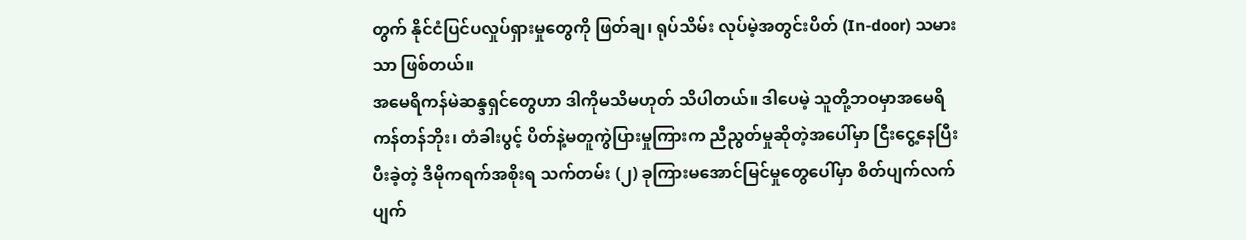တွက် နိုင်ငံပြင်ပလှုပ်ရှားမှုတွေကို ဖြတ်ချ၊ ရုပ်သိမ်း လုပ်မဲ့အတွင်းပိတ် (In-door) သမားသာ ဖြစ်တယ်။
အမေရိကန်မဲဆန္ဒရှင်တွေဟာ ဒါကိုမသိမဟုတ် သိပါတယ်။ ဒါပေမဲ့ သူတို့ဘဝမှာအမေရိကန်တန်ဘိုး၊ တံခါးပွင့် ပိတ်နဲ့မတူကွဲပြားမှုကြားက ညီညွတ်မှုဆိုတဲ့အပေါ်မှာ ငြီးငွေ့နေပြီး ပီးခဲ့တဲ့ ဒီမိုကရက်အစိုးရ သက်တမ်း (၂) ခုကြားမအောင်မြင်မှုတွေပေါ်မှာ စိတ်ပျက်လက်ပျက်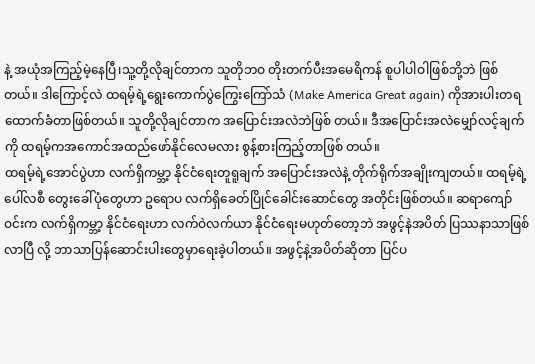နဲ့ အယုံအကြည့်မဲ့နေပြီ၊သူ့တို့လိုချင်တာက သူတိုဘဝ တိုးတက်ပီးအမေရိကန် စူပါပါဝါဖြစ်ဘို့ဘဲ ဖြစ်တယ်။ ဒါကြောင့်လဲ ထရမ့်ရဲ့ရွေးကောက်ပွဲကြွေးကြော်သံ (Make America Great again) ကိုအားပါးတရ ထောက်ခံတာဖြစ်တယ်။ သူတို့လိုချင်တာက အပြောင်းအလဲဘဲဖြစ် တယ်။ ဒီအပြောင်းအလဲမျှော်လင့်ချက်ကို ထရမ့်ကအကောင်အထည်ဖော်နိုင်လေမလား စွန့်စားကြည့်တာဖြစ် တယ်။
ထရမ့်ရဲ့အောင်ပွဲဟာ လက်ရှိကမ္ဘာ့ နိုင်ငံရေးတူရူချက် အပြောင်းအလဲနဲ့ တိုက်ရိုက်အချိုးကျတယ်။ ထရမ့်ရဲ့ ပေါ်လစီ တွေးခေါ်ပုံတွေဟာ ဥရောပ လက်ရှိခေတ်ပြိုင်ခေါင်းဆောင်တွေ အတိုင်းဖြစ်တယ်။ ဆရာကျော်ဝင်းက လက်ရှိကမ္ဘာ့ နိုင်ငံရေးဟာ လက်ဝဲလက်ယာ နိုင်ငံရေးမဟုတ်တော့ဘဲ အဖွင့်နဲအပိတ် ပြဿနာသာဖြစ်လာပြီ လို့ ဘာသာပြန်ဆောင်းပါးတွေမှာရေးခဲ့ပါတယ်။ အဖွင့်နဲ့အပိတ်ဆိုတာ ပြင်ပ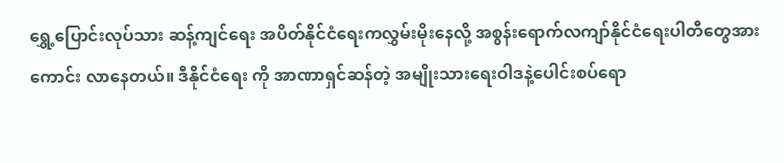ရွှေ့ပြောင်းလုပ်သား ဆန့်ကျင်ရေး အပိတ်နိုင်ငံရေးကလွှမ်းမိုးနေလို့ အစွန်းရောက်လကျာ်နိုင်ငံရေးပါတီတွေအားကောင်း လာနေတယ်။ ဒီနိုင်ငံရေး ကို အာဏာရှင်ဆန်တဲ့ အမျိုးသားရေးဝါဒနဲ့ပေါင်းစပ်ရော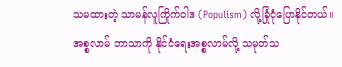သမထားတဲ့ သာမန်လူကြိုက်ဝါဒ (Populism) လို့ခြုံငုံပြောနိုင်တယ်။
အစ္စလာမ် ဘာသာကို နိုင်ငံရေးအစ္စလာမ်လို့ သမုတ်သ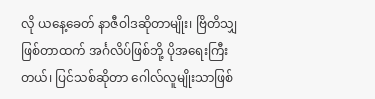လို ယနေ့ခေတ် နာဇီဝါဒဆိုတာမျိုး၊ ဗြိတိသျှဖြစ်တာထက် အင်္ဂလိပ်ဖြစ်ဘို့ ပိုအရေးကြီးတယ်၊ ပြင်သစ်ဆိုတာ ဂေါလ်လူမျိုးသာဖြစ်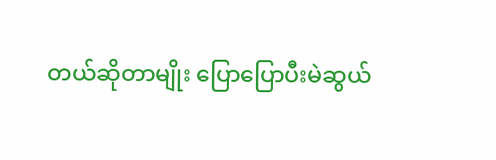တယ်ဆိုတာမျိုး ပြောပြောပီးမဲဆွယ်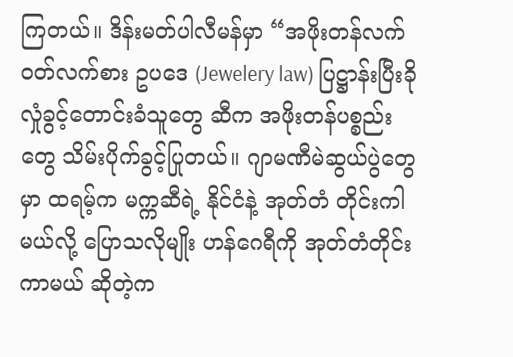ကြတယ်။ ဒိန်းမတ်ပါလီမန်မှာ “အဖိုးတန်လက်ဝတ်လက်စား ဥပဒေ (Jewelery law) ပြဋ္ဌာန်းပြီးခိုလှုံခွင့်တောင်းခံသူတွေ ဆီက အဖိုးတန်ပစ္စည်းတွေ သိမ်းပိုက်ခွင့်ပြုတယ်။ ဂျာမဏီမဲဆွယ်ပွဲတွေမှာ ထရမ့်က မက္ကဆီရဲ့ နိုင်ငံနဲ့ အုတ်တံ တိုင်းကါမယ်လို့ ပြောသလိုမျိုး ဟန်ဂေရီကို အုတ်တံတိုင်းကာမယ် ဆိုတဲ့က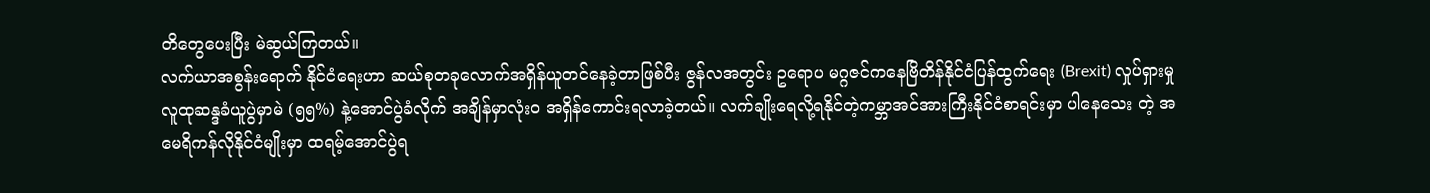တိတွေပေးပြီး မဲဆွယ်ကြတယ်။
လက်ယာအစွန်းရောက် နိုင်ငံရေးဟာ ဆယ်စုတခုလောက်အရှိန်ယူတင်နေခဲ့တာဖြစ်ပီး ဇွန်လအတွင်း ဥရောပ မဂ္ဂဇင်ကနေဗြိတိန်နိုင်ငံပြန်ထွက်ရေး (Brexit) လှုပ်ရှားမှုလူထုဆန္ဒခံယူပွဲမှာမဲ (၅၅%) နဲ့အောင်ပွဲခံလိုက် အချိန်မှာလုံးဝ အရှိန်ကောင်းရလာခဲ့တယ်။ လက်ချိုးရေလို့ရနိုင်တဲ့ကမ္ဘာအင်အားကြီးနိုင်ငံစာရင်းမှာ ပါနေသေး တဲ့ အမေရိကန်လိုနိုင်ငံမျိုးမှာ ထရမ့်အောင်ပွဲရ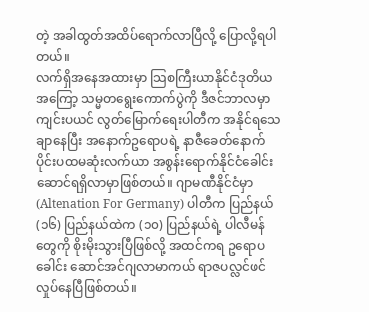တဲ့ အခါထွတ်အထိပ်ရောက်လာပြီလို့ ပြောလို့ရပါတယ်။
လက်ရှိအနေအထားမှာ သြစကြီးယာနိုင်ငံဒုတိယအကြော့ သမ္မတရွေးကောက်ပွဲကို ဒီဇင်ဘာလမှာကျင်းပယင် လွတ်မြောက်ရေးပါတီက အနိုင်ရသေချာနေပြီး အနောက်ဥရောပရဲ့ နာဇီခေတ်နောက်ပိုင်းပထမဆုံးလက်ယာ အစွန်းရောက်နိုင်ငံခေါင်းဆောင်ရရှိလာမှာဖြစ်တယ်။ ဂျာမဏီနိုင်ငံမှာ (Altenation For Germany) ပါတီက ပြည်နယ် (၁၆) ပြည်နယ်ထဲက (၁၀) ပြည်နယ်ရဲ့ ပါလီမန်တွေကို စိုးမိုးသွားပြီဖြစ်လို့ အထင်ကရ ဥရောပခေါင်း ဆောင်အင်ဂျလာမာကယ် ရာဇပလ္လင်ဖင်လှုပ်နေပြီဖြစ်တယ်။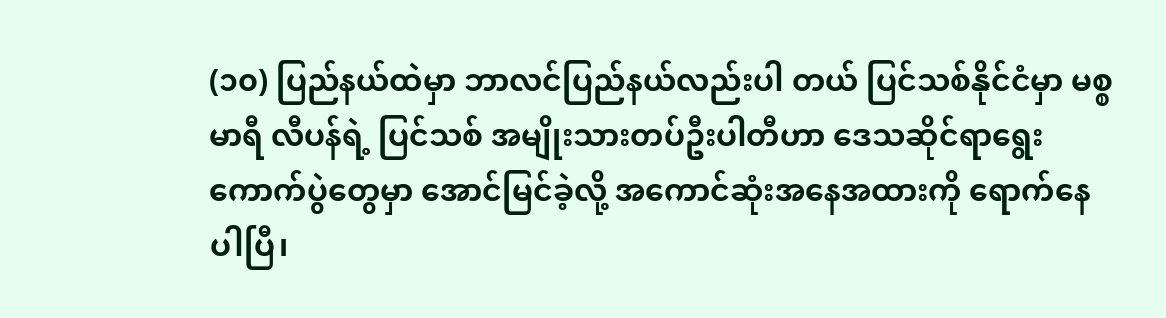(၁၀) ပြည်နယ်ထဲမှာ ဘာလင်ပြည်နယ်လည်းပါ တယ် ပြင်သစ်နိုင်ငံမှာ မစ္စမာရီ လီပန်ရဲ့ ပြင်သစ် အမျိုးသားတပ်ဦးပါတီဟာ ဒေသဆိုင်ရာရွေးကောက်ပွဲတွေမှာ အောင်မြင်ခဲ့လို့ အကောင်ဆုံးအနေအထားကို ရောက်နေပါပြီ၊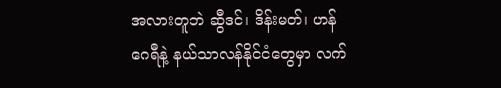အလားတူဘဲ ဆွီဒင်၊ ဒိန်းမတ်၊ ဟန်ဂေရီနဲ့ နယ်သာလန်နိုင်ငံတွေမှာ လက်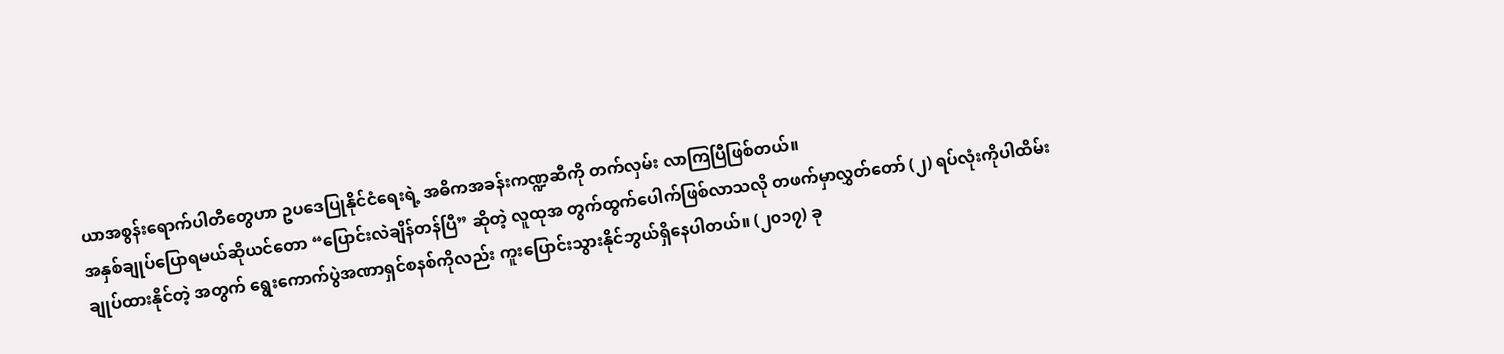ယာအစွန်းရောက်ပါတီတွေဟာ ဥပဒေပြုနိုင်ငံရေးရဲ့ အဓိကအခန်းကဏ္ဍဆီကို တက်လှမ်း လာကြပြီဖြစ်တယ်။
အနှစ်ချုပ်ပြောရမယ်ဆိုယင်တော “ပြောင်းလဲချိန်တန်ပြီ” ဆိုတဲ့ လူထုအ တွက်ထွက်ပေါက်ဖြစ်လာသလို တဖက်မှာလွှတ်တော် (၂) ရပ်လုံးကိုပါထိမ်းချုပ်ထားနိုင်တဲ့ အတွက် ရွေးကောက်ပွဲအဏာရှင်စနစ်ကိုလည်း ကူးပြောင်းသွားနိုင်ဘွယ်ရှိနေပါတယ်။ (၂၀၁၇) ခု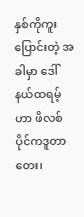နှစ်ကိုကူးပြောင်းတဲ့ အခါမှာ ဒေါ်နယ်ထရမ့်ဟာ ဖိလစ်ပိုင်ကဒူတာတေး၊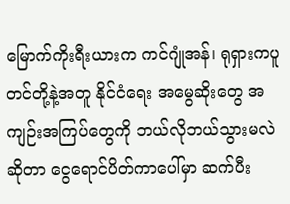မြောက်ကိုးရီးယားက ကင်ဂျုံအန်၊ ရုရှားကပူတင်တို့နဲ့အတူ နိုင်ငံရေး အမွေဆိုးတွေ အကျဉ်းအကြပ်တွေကို ဘယ်လိုဘယ်သွားမလဲဆိုတာ ငွေရောင်ပိတ်ကာပေါ်မှာ ဆက်ပီး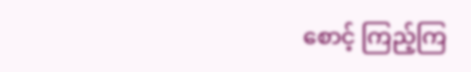စောင့် ကြည့်ကြ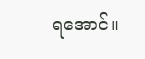ရအောင်။